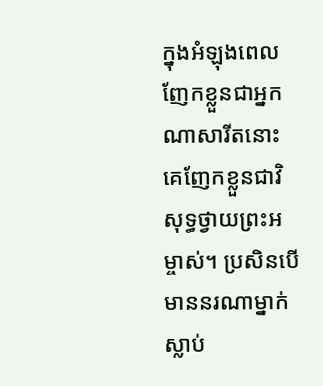ក្នុងអំឡុងពេលញែកខ្លួនជាអ្នកណាសារីតនោះ គេញែកខ្លួនជាវិសុទ្ធថ្វាយព្រះអម្ចាស់។ ប្រសិនបើមាននរណាម្នាក់ស្លាប់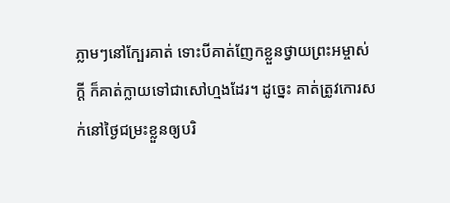ភ្លាមៗនៅក្បែរគាត់ ទោះបីគាត់ញែកខ្លួនថ្វាយព្រះអម្ចាស់ក្ដី ក៏គាត់ក្លាយទៅជាសៅហ្មងដែរ។ ដូច្នេះ គាត់ត្រូវកោរសក់នៅថ្ងៃជម្រះខ្លួនឲ្យបរិ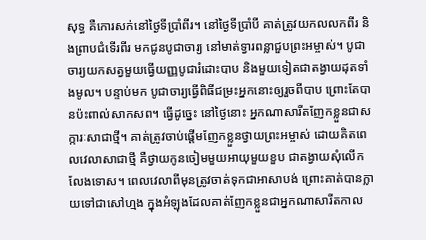សុទ្ធ គឺកោរសក់នៅថ្ងៃទីប្រាំពីរ។ នៅថ្ងៃទីប្រាំបី គាត់ត្រូវយកលលកពីរ និងព្រាបជំទើរពីរ មកជូនបូជាចារ្យ នៅមាត់ទ្វារពន្លាជួបព្រះអម្ចាស់។ បូជាចារ្យយកសត្វមួយធ្វើយញ្ញបូជារំដោះបាប និងមួយទៀតជាតង្វាយដុតទាំងមូល។ បន្ទាប់មក បូជាចារ្យធ្វើពិធីជម្រះអ្នកនោះឲ្យរួចពីបាប ព្រោះតែបានប៉ះពាល់សាកសព។ ធ្វើដូច្នេះ នៅថ្ងៃនោះ អ្នកណាសារីតញែកខ្លួនជាសក្ការៈសាជាថ្មី។ គាត់ត្រូវចាប់ផ្ដើមញែកខ្លួនថ្វាយព្រះអម្ចាស់ ដោយគិតពេលវេលាសាជាថ្មី គឺថ្វាយកូនចៀមមួយអាយុមួយខួប ជាតង្វាយសុំលើកលែងទោស។ ពេលវេលាពីមុនត្រូវចាត់ទុកជាអាសាបង់ ព្រោះគាត់បានក្លាយទៅជាសៅហ្មង ក្នុងអំឡុងដែលគាត់ញែកខ្លួនជាអ្នកណាសារីតកាល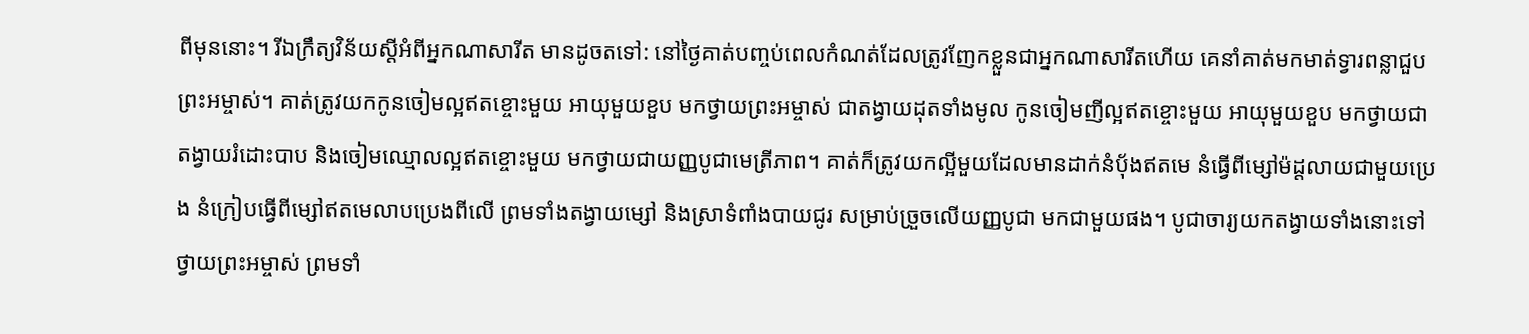ពីមុននោះ។ រីឯក្រឹត្យវិន័យស្ដីអំពីអ្នកណាសារីត មានដូចតទៅ: នៅថ្ងៃគាត់បញ្ចប់ពេលកំណត់ដែលត្រូវញែកខ្លួនជាអ្នកណាសារីតហើយ គេនាំគាត់មកមាត់ទ្វារពន្លាជួបព្រះអម្ចាស់។ គាត់ត្រូវយកកូនចៀមល្អឥតខ្ចោះមួយ អាយុមួយខួប មកថ្វាយព្រះអម្ចាស់ ជាតង្វាយដុតទាំងមូល កូនចៀមញីល្អឥតខ្ចោះមួយ អាយុមួយខួប មកថ្វាយជាតង្វាយរំដោះបាប និងចៀមឈ្មោលល្អឥតខ្ចោះមួយ មកថ្វាយជាយញ្ញបូជាមេត្រីភាព។ គាត់ក៏ត្រូវយកល្អីមួយដែលមានដាក់នំប៉័ងឥតមេ នំធ្វើពីម្សៅម៉ដ្តលាយជាមួយប្រេង នំក្រៀបធ្វើពីម្សៅឥតមេលាបប្រេងពីលើ ព្រមទាំងតង្វាយម្សៅ និងស្រាទំពាំងបាយជូរ សម្រាប់ច្រួចលើយញ្ញបូជា មកជាមួយផង។ បូជាចារ្យយកតង្វាយទាំងនោះទៅថ្វាយព្រះអម្ចាស់ ព្រមទាំ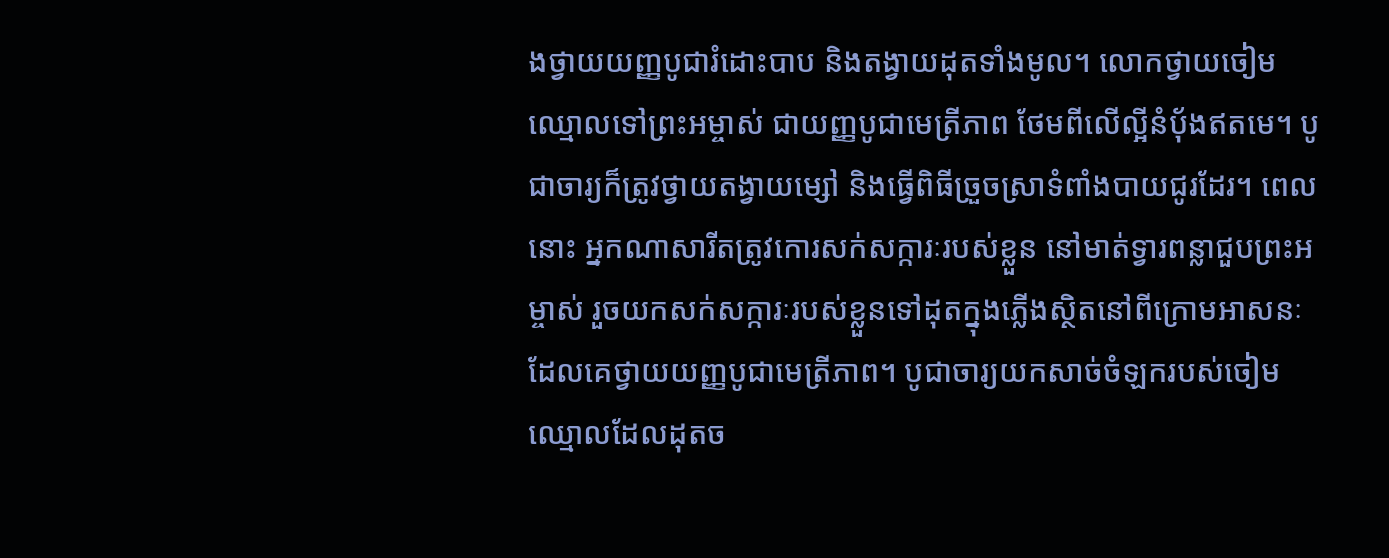ងថ្វាយយញ្ញបូជារំដោះបាប និងតង្វាយដុតទាំងមូល។ លោកថ្វាយចៀមឈ្មោលទៅព្រះអម្ចាស់ ជាយញ្ញបូជាមេត្រីភាព ថែមពីលើល្អីនំប៉័ងឥតមេ។ បូជាចារ្យក៏ត្រូវថ្វាយតង្វាយម្សៅ និងធ្វើពិធីច្រួចស្រាទំពាំងបាយជូរដែរ។ ពេលនោះ អ្នកណាសារីតត្រូវកោរសក់សក្ការៈរបស់ខ្លួន នៅមាត់ទ្វារពន្លាជួបព្រះអម្ចាស់ រួចយកសក់សក្ការៈរបស់ខ្លួនទៅដុតក្នុងភ្លើងស្ថិតនៅពីក្រោមអាសនៈ ដែលគេថ្វាយយញ្ញបូជាមេត្រីភាព។ បូជាចារ្យយកសាច់ចំឡករបស់ចៀមឈ្មោលដែលដុតច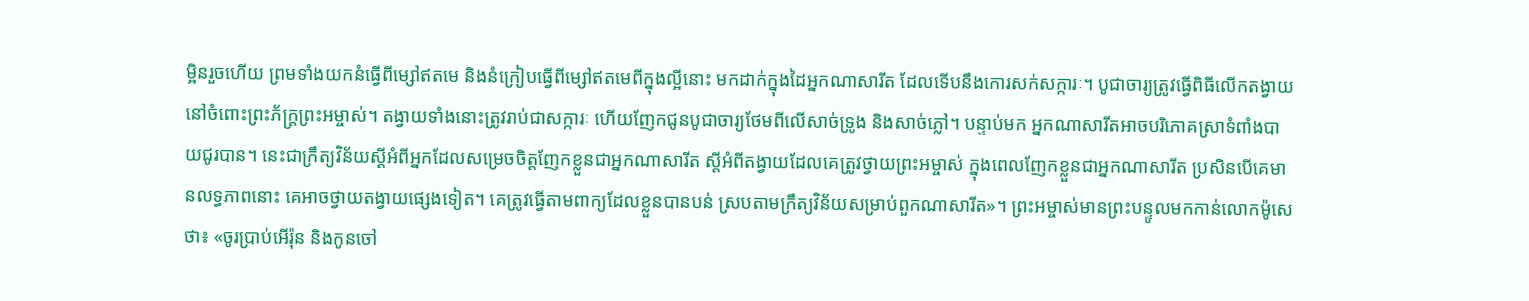ម្អិនរួចហើយ ព្រមទាំងយកនំធ្វើពីម្សៅឥតមេ និងនំក្រៀបធ្វើពីម្សៅឥតមេពីក្នុងល្អីនោះ មកដាក់ក្នុងដៃអ្នកណាសារីត ដែលទើបនឹងកោរសក់សក្ការៈ។ បូជាចារ្យត្រូវធ្វើពិធីលើកតង្វាយនៅចំពោះព្រះភ័ក្ត្រព្រះអម្ចាស់។ តង្វាយទាំងនោះត្រូវរាប់ជាសក្ការៈ ហើយញែកជូនបូជាចារ្យថែមពីលើសាច់ទ្រូង និងសាច់ភ្លៅ។ បន្ទាប់មក អ្នកណាសារីតអាចបរិភោគស្រាទំពាំងបាយជូរបាន។ នេះជាក្រឹត្យវិន័យស្ដីអំពីអ្នកដែលសម្រេចចិត្តញែកខ្លួនជាអ្នកណាសារីត ស្ដីអំពីតង្វាយដែលគេត្រូវថ្វាយព្រះអម្ចាស់ ក្នុងពេលញែកខ្លួនជាអ្នកណាសារីត ប្រសិនបើគេមានលទ្ធភាពនោះ គេអាចថ្វាយតង្វាយផ្សេងទៀត។ គេត្រូវធ្វើតាមពាក្យដែលខ្លួនបានបន់ ស្របតាមក្រឹត្យវិន័យសម្រាប់ពួកណាសារីត»។ ព្រះអម្ចាស់មានព្រះបន្ទូលមកកាន់លោកម៉ូសេថា៖ «ចូរប្រាប់អើរ៉ុន និងកូនចៅ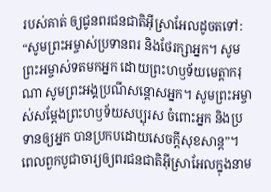របស់គាត់ ឲ្យជូនពរជនជាតិអ៊ីស្រាអែលដូចតទៅ: “សូមព្រះអម្ចាស់ប្រទានពរ និងថែរក្សាអ្នក។ សូមព្រះអម្ចាស់ទតមកអ្នក ដោយព្រះហឫទ័យមេត្តាករុណា សូមព្រះអង្គប្រណីសន្ដោសអ្នក។ សូមព្រះអម្ចាស់សម្តែងព្រះហឫទ័យសប្បុរស ចំពោះអ្នក និងប្រទានឲ្យអ្នក បានប្រកបដោយសេចក្ដីសុខសាន្ត”។ ពេលពួកបូជាចារ្យឲ្យពរជនជាតិអ៊ីស្រាអែលក្នុងនាម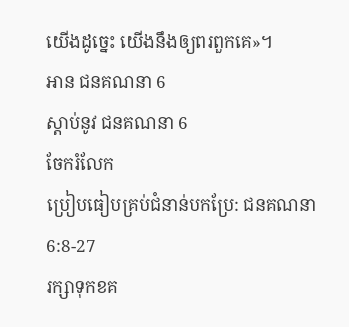យើងដូច្នេះ យើងនឹងឲ្យពរពួកគេ»។
អាន ជនគណនា 6
ស្ដាប់នូវ ជនគណនា 6
ចែករំលែក
ប្រៀបធៀបគ្រប់ជំនាន់បកប្រែ: ជនគណនា 6:8-27
រក្សាទុកខគ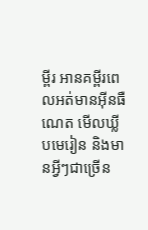ម្ពីរ អានគម្ពីរពេលអត់មានអ៊ីនធឺណេត មើលឃ្លីបមេរៀន និងមានអ្វីៗជាច្រើន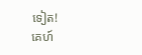ទៀត!
គេហ៍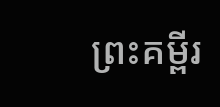ព្រះគម្ពីរ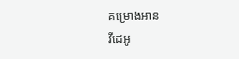គម្រោងអាន
វីដេអូ